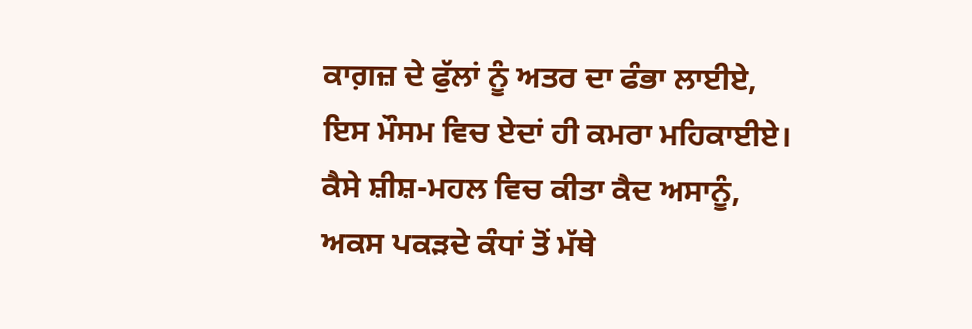ਕਾਗ਼ਜ਼ ਦੇ ਫੁੱਲਾਂ ਨੂੰ ਅਤਰ ਦਾ ਫੰਭਾ ਲਾਈਏ,
ਇਸ ਮੌਸਮ ਵਿਚ ਏਦਾਂ ਹੀ ਕਮਰਾ ਮਹਿਕਾਈਏ।
ਕੈਸੇ ਸ਼ੀਸ਼-ਮਹਲ ਵਿਚ ਕੀਤਾ ਕੈਦ ਅਸਾਨੂੰ,
ਅਕਸ ਪਕੜਦੇ ਕੰਧਾਂ ਤੋਂ ਮੱਥੇ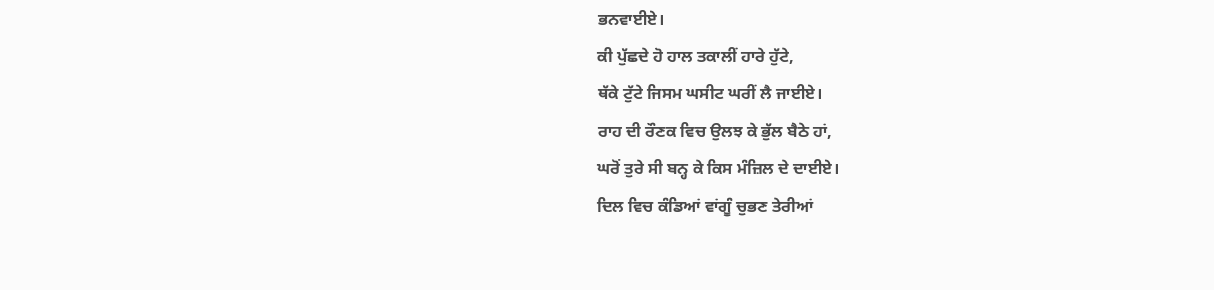ਭਨਵਾਈਏ।
ਕੀ ਪੁੱਛਦੇ ਹੋ ਹਾਲ ਤਕਾਲੀਂ ਹਾਰੇ ਹੁੱਟੇ,
ਥੱਕੇ ਟੁੱਟੇ ਜਿਸਮ ਘਸੀਟ ਘਰੀਂ ਲੈ ਜਾਈਏ।
ਰਾਹ ਦੀ ਰੌਣਕ ਵਿਚ ਉਲਝ ਕੇ ਭੁੱਲ ਬੈਠੇ ਹਾਂ,
ਘਰੋਂ ਤੁਰੇ ਸੀ ਬਨ੍ਹ ਕੇ ਕਿਸ ਮੰਜ਼ਿਲ ਦੇ ਦਾਈਏ।
ਦਿਲ ਵਿਚ ਕੰਡਿਆਂ ਵਾਂਗੂੰ ਚੁਭਣ ਤੇਰੀਆਂ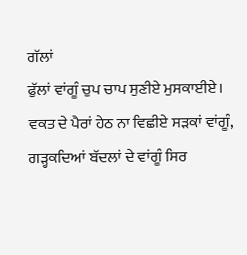ਗੱਲਾਂ
ਫੁੱਲਾਂ ਵਾਂਗੂੰ ਚੁਪ ਚਾਪ ਸੁਣੀਏ ਮੁਸਕਾਈਏ।
ਵਕਤ ਦੇ ਪੈਰਾਂ ਹੇਠ ਨਾ ਵਿਛੀਏ ਸੜਕਾਂ ਵਾਂਗੂੰ,
ਗੜ੍ਹਕਦਿਆਂ ਬੱਦਲਾਂ ਦੇ ਵਾਂਗੂੰ ਸਿਰ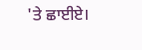'ਤੇ ਛਾਈਏ।